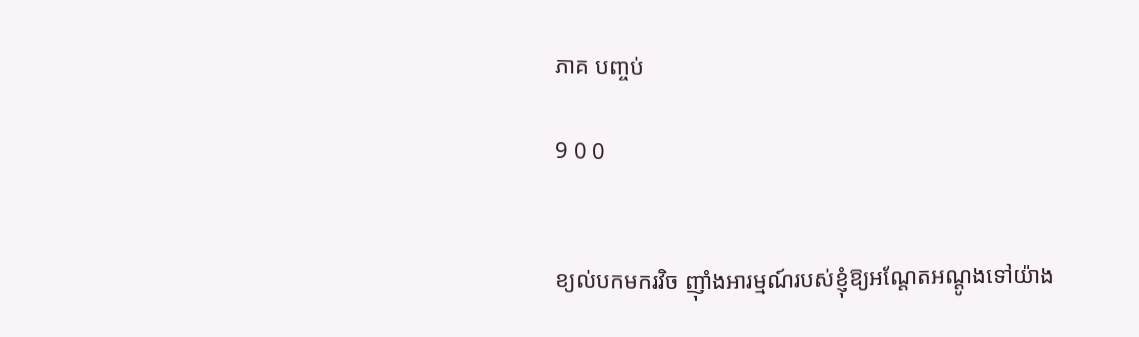ភាគ បញ្ចប់

9 0 0


ខ្យល់បកមករវិច ញ៉ាំងអារម្មណ៍របស់ខ្ញុំឱ្យអណ្ដែតអណ្ដូងទៅយ៉ាង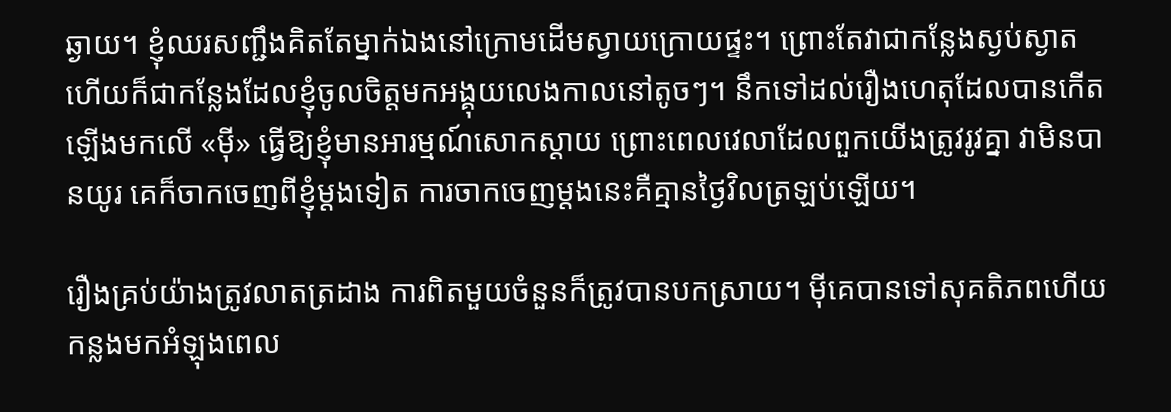ឆ្ងាយ។ ខ្ញុំឈរសញ្ជឹងគិតតែម្នាក់ឯងនៅក្រោមដើមស្វាយក្រោយផ្ទះ។ ព្រោះតែវាជាកន្លែងស្ងប់ស្ងាត ហើយក៏ជាកន្លែងដែលខ្ញុំចូលចិត្តមកអង្គុយលេងកាលនៅតូចៗ។ នឹកទៅដល់រឿងហេតុដែលបានកើតឡើងមកលើ «ម៉ី» ធ្វើឱ្យខ្ញុំមានអារម្មណ៍សោកស្ដាយ ព្រោះពេលវេលាដែលពួកយើងត្រូវរូវគ្នា វាមិនបានយូរ គេក៏ចាកចេញពីខ្ញុំម្ដងទៀត ការចាកចេញម្ដងនេះគឺគ្មានថ្ងៃវិលត្រឡប់ឡើយ។

រឿងគ្រប់យ៉ាងត្រូវលាតត្រដាង ការពិតមួយចំនួនក៏ត្រូវបានបកស្រាយ។ ម៉ីគេបានទៅសុគតិភពហើយ កន្លងមកអំឡុងពេល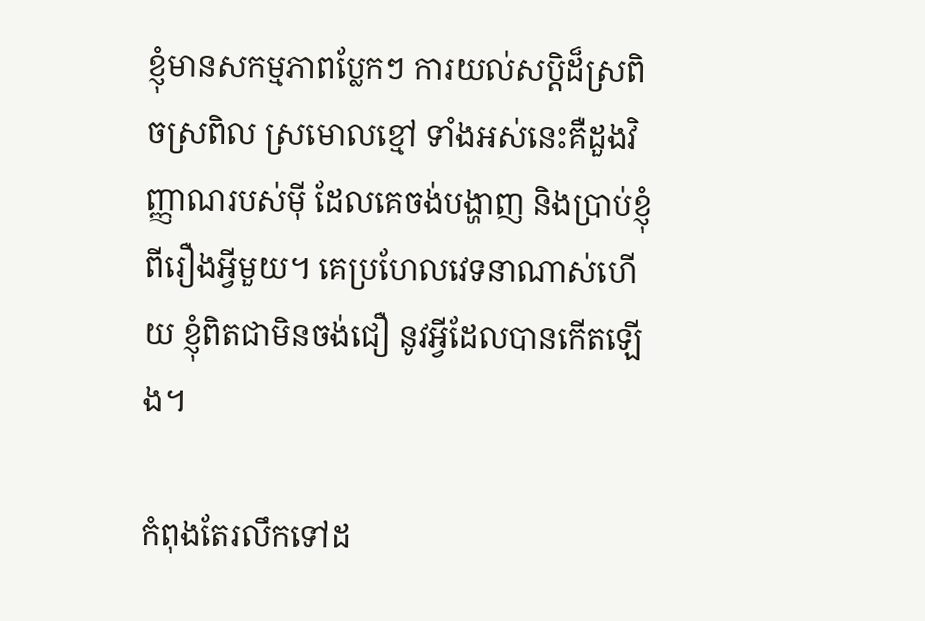ខ្ញុំមានសកម្មភាពប្លែកៗ ការយល់សប្តិដ៏ស្រពិចស្រពិល ស្រមោលខ្មៅ ទាំងអស់នេះគឺដួងវិញ្ញាណរបស់ម៉ី ដែលគេចង់បង្ហាញ និងប្រាប់ខ្ញុំពីរឿងអ្វីមួយ។ គេប្រហែលវេទនាណាស់ហើយ ខ្ញុំពិតជាមិនចង់ជឿ នូវអ្វីដែលបានកើតឡើង។

កំពុងតែរលឹកទៅដ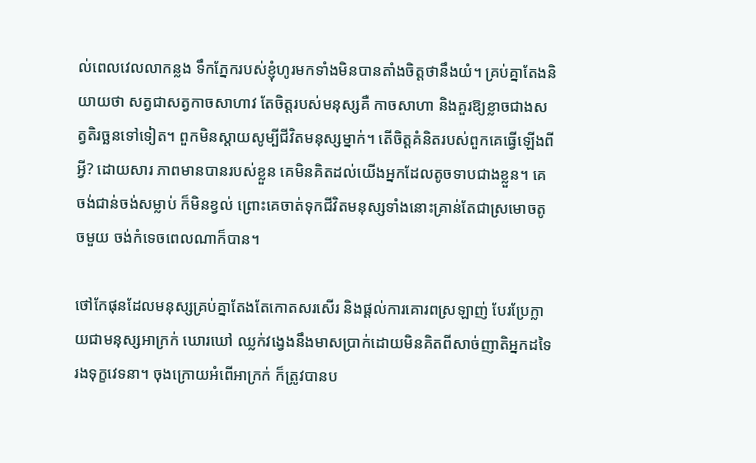ល់ពេលវេលលាកន្លង ទឹកភ្នែករបស់ខ្ញុំហូរមកទាំងមិនបានតាំងចិត្តថានឹងយំ។ គ្រប់គ្នាតែងនិយាយថា សត្វជាសត្វកាចសាហាវ តែចិត្តរបស់មនុស្សគឺ កាចសាហា និងគួរឱ្យខ្លាចជាងសត្វតិរច្ឆនទៅទៀត។ ពួកមិនស្ដាយសូម្បីជីវិតមនុស្សម្នាក់។ តើចិត្តគំនិតរបស់ពួកគេធ្វើឡើងពីអ្វី? ដោយសារ ភាពមានបានរបស់ខ្លួន គេមិនគិតដល់យើងអ្នកដែលតូចទាបជាងខ្លួន។ គេចង់ជាន់ចង់សម្លាប់ ក៏មិនខ្វល់ ព្រោះគេចាត់ទុកជីវិតមនុស្សទាំងនោះគ្រាន់តែជាស្រមោចតូចមួយ ចង់កំទេចពេលណាក៏បាន។

ថៅកែផុនដែលមនុស្សគ្រប់គ្នាតែងតែកោតសរសើរ និងផ្ដល់ការគោរពស្រឡាញ់ បែរប្រែក្លាយជាមនុស្សអាក្រក់ ឃោរឃៅ ឈ្លក់វង្វេងនឹងមាសប្រាក់ដោយមិនគិតពីសាច់ញាតិអ្នកដទៃ រងទុក្ខវេទនា។ ចុងក្រោយអំពើអាក្រក់ ក៏ត្រូវបានប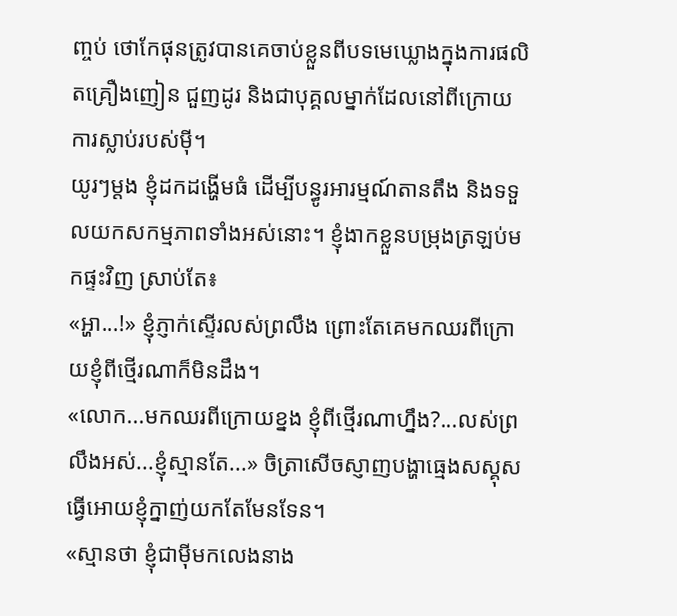ញ្ចប់ ថោកែផុនត្រូវបានគេចាប់ខ្លួនពីបទមេឃ្លោងក្នុងការផលិតគ្រឿងញៀន ជួញដូរ និងជាបុគ្គលម្នាក់ដែលនៅពីក្រោយការស្លាប់របស់ម៉ី។
យូរៗម្ដង ខ្ញុំដកដង្ហើមធំ ដើម្បីបន្ធូរអារម្មណ៍តានតឹង និងទទួលយកសកម្មភាពទាំងអស់នោះ។ ខ្ញុំងាកខ្លួនបម្រុងត្រឡប់មកផ្ទះវិញ ស្រាប់តែ៖
«អ្ហា...!» ខ្ញុំភ្ញាក់ស្ទើរលស់ព្រលឹង ព្រោះតែគេមកឈរពីក្រោយខ្ញុំពីថ្មើរណាក៏មិនដឹង។
«លោក...មកឈរពីក្រោយខ្នង ខ្ញុំពីថ្មើរណាហ្នឹង?...លស់ព្រលឹងអស់...ខ្ញុំស្មានតែ...» ចិត្រាសើចស្ញាញបង្ហាធ្មេងសស្គុស ធ្វើអោយខ្ញុំក្នាញ់យកតែមែនទែន។
«ស្មានថា ខ្ញុំជាម៉ីមកលេងនាង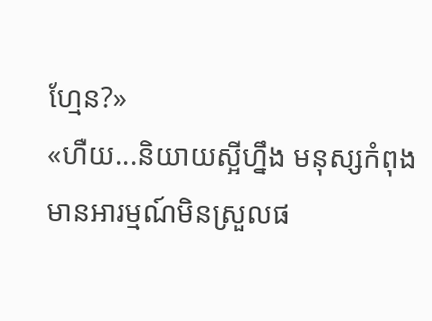ហ្មែន?»
«ហឺយ...និយាយស្អីហ្នឹង មនុស្សកំពុងមានអារម្មណ៍មិនស្រួលផ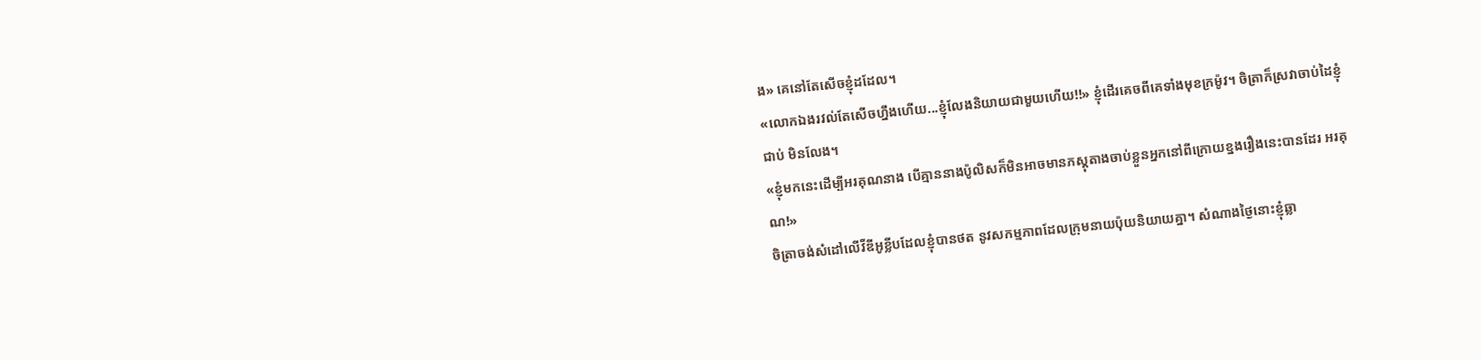ង» គេនៅតែសើចខ្ញុំដដែល។
«លោកឯងរវល់តែសើចហ្នឹងហើយ...ខ្ញុំលែងនិយាយជាមួយហើយ!!» ខ្ញុំដើរគេចពីគេទាំងមុខក្រម៉ូវ។ ចិត្រាក៏ស្រវាចាប់ដៃខ្ញុំជាប់ មិនលែង។
«ខ្ញុំមកនេះដើម្បីអរគុណនាង បើគ្មាននាងប៉ូលិសក៏មិនអាចមានភស្តុតាងចាប់ខ្លួនអ្នកនៅពីក្រោយខ្នងរឿងនេះបានដែរ អរគុណ!»
ចិត្រាចង់សំដៅលើវីឌីអូខ្លីបដែលខ្ញុំបានថត នូវសកម្មភាពដែលក្រុមនាយប៉ុយនិយាយគ្នា។ សំណាងថ្ងៃនោះខ្ញុំឆ្លា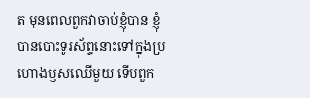ត មុនពេលពួកវាចាប់ខ្ញុំបាន ខ្ញុំបានបោះទូរស័ព្ទនោះទៅក្នុងប្រហោងឫសឈើមួយ ទើបពួក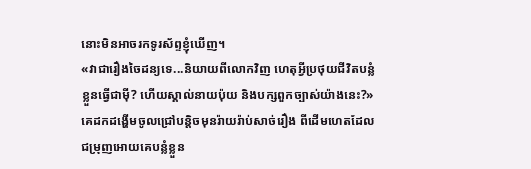នោះមិនអាចរកទូរស័ព្ទខ្ញុំឃើញ។
«វាជារឿងចៃដន្យទេ...និយាយពីលោកវិញ ហេតុអ្វីប្រថុយជីវិតបន្លំខ្លួនធ្វើជាម៉ី? ហើយស្គាល់នាយប៉ុយ និងបក្សពួកច្បាស់យ៉ាងនេះ?» គេដកដង្ហើមចូលជ្រៅបន្តិចមុនរ៉ាយរ៉ាប់សាច់រឿង ពីដើមហេតដែលជម្រុញអោយគេបន្លំខ្លួន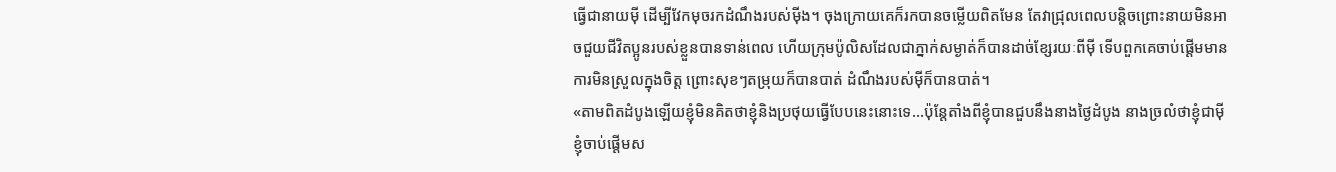ធ្វើជានាយម៉ី ដើម្បីវែកមុចរកដំណឹងរបស់ម៉ីង។ ចុងក្រោយគេក៏រកបានចម្លើយពិតមែន តែវាជ្រុលពេលបន្តិចព្រោះនាយមិនអាចជួយជីវិតប្អូនរបស់ខ្លួនបានទាន់ពេល ហើយក្រុមប៉ូលិសដែលជាភ្នាក់សម្ងាត់ក៏បានដាច់ខ្សែរយៈពីម៉ី ទើបពួកគេចាប់ផ្ដើមមានការមិនស្រួលក្នុងចិត្ត ព្រោះសុខៗតម្រុយក៏បានបាត់ ដំណឹងរបស់ម៉ីក៏បានបាត់។
«តាមពិតដំបូងឡើយខ្ញុំមិនគិតថាខ្ញុំនិងប្រថុយធ្វើបែបនេះនោះទេ...ប៉ុន្តែតាំងពីខ្ញុំបានជួបនឹងនាងថ្ងៃដំបូង នាងច្រលំថាខ្ញុំជាម៉ី ខ្ញុំចាប់ផ្តើមស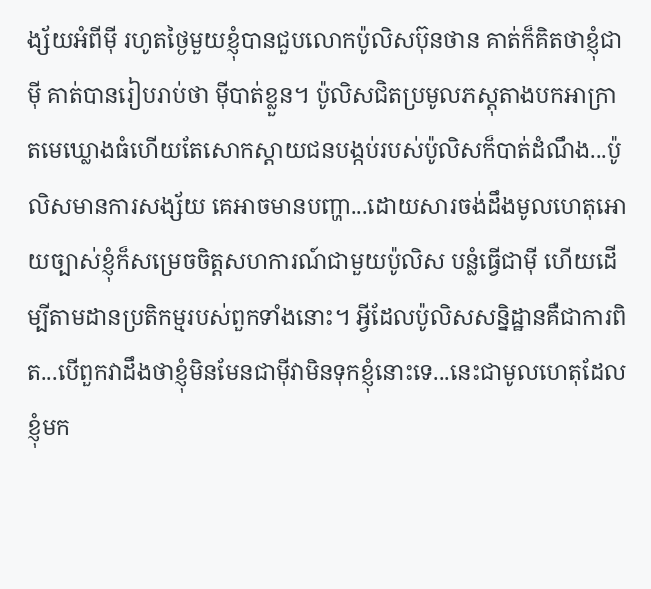ង្ស័យអំពីម៉ី រហូតថ្ងៃមួយខ្ញុំបានជួបលោកប៉ូលិសប៊ុនថាន គាត់ក៏គិតថាខ្ញុំជាម៉ី គាត់បានរៀបរាប់ថា ម៉ីបាត់ខ្លួន។ ប៉ូលិសជិតប្រមូលភស្តុតាងបកអាក្រាតមេឃ្លោងធំហើយតែសោកស្ដាយជនបង្កប់របស់ប៉ូលិសក៏បាត់ដំណឹង...ប៉ូលិសមានការសង្ស័យ គេអាចមានបញ្ហា...ដោយសារចង់ដឹងមូលហេតុអោយច្បាស់ខ្ញុំក៏សម្រេចចិត្តសហការណ៍ជាមួយប៉ូលិស បន្លំធ្វើជាម៉ី ហើយដើម្បីតាមដានប្រតិកម្មរបស់ពួកទាំងនោះ។ អ្វីដែលប៉ូលិសសន្និដ្ឋានគឺជាការពិត...បើពួកវាដឹងថាខ្ញុំមិនមែនជាម៉ីវាមិនទុកខ្ញុំនោះទេ...នេះជាមូលហេតុដែលខ្ញុំមក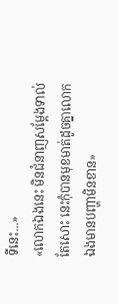ទីនេះ...»
«លោកឯងនេះ មិនជំនាញសម្ដែងទាល់តែសោះ នេះកុំបានមុខមាត់ដូចគ្នាលោកឯងមានបញ្ហាមិនខាន»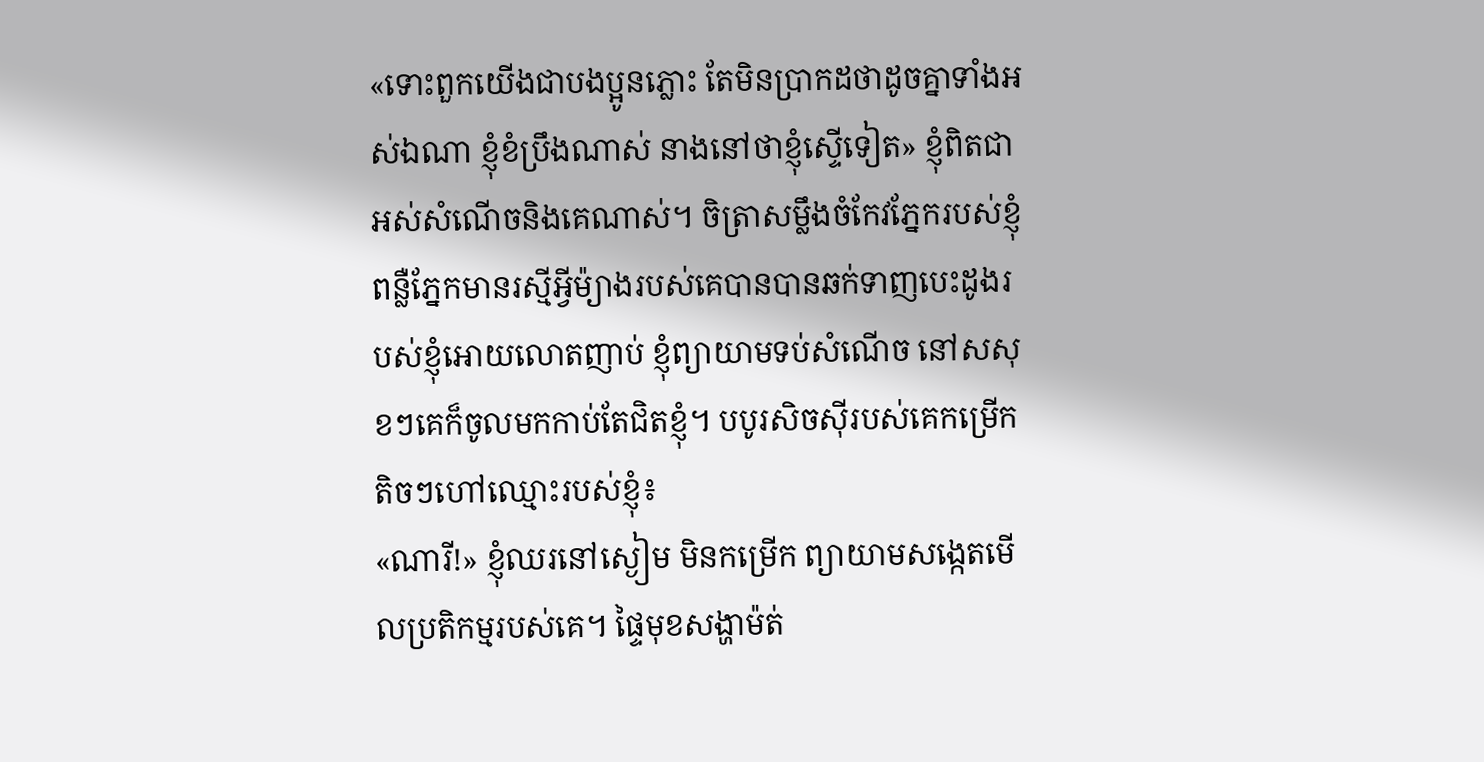«ទោះពួកយើងជាបងប្អូនភ្លោះ តែមិនប្រាកដថាដូចគ្នាទាំងអស់ឯណា ខ្ញុំខំប្រឹងណាស់ នាងនៅថាខ្ញុំស្ទើទៀត» ខ្ញុំពិតជាអស់សំណើចនិងគេណាស់។ ចិត្រាសម្លឹងចំកែវភ្នែករបស់ខ្ញុំ ពន្លឺភ្នែកមានរស្មីអ្វីម៉្យាងរបស់គេបានបានឆក់ទាញបេះដូងរបស់ខ្ញុំអោយលោតញាប់ ខ្ញុំព្យាយាមទប់សំណើច នៅសសុខៗគេក៏ចូលមកកាប់តែជិតខ្ញុំ។ បបូរសិចស៊ីរបស់គេកម្រើកតិចៗហៅឈ្មោះរបស់ខ្ញុំ៖
«ណារី!» ខ្ញុំឈរនៅស្ងៀម មិនកម្រើក ព្យាយាមសង្កេតមើលប្រតិកម្មរបស់គេ។ ផ្ទៃមុខសង្ហាម៉ត់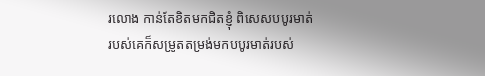រលោង កាន់តែខិតមកជិតខ្ញុំ ពិសេសបបូរមាត់របស់គេក៏សម្រូតតម្រង់មកបបូរមាត់របស់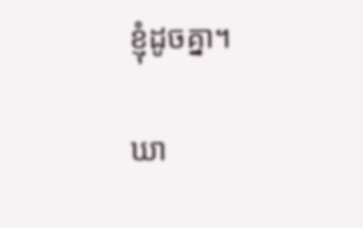ខ្ញុំដូចគ្នា។

ឃា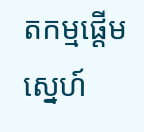តកម្មផ្ដើមស្នេហ៍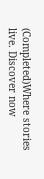(Completed)Where stories live. Discover now